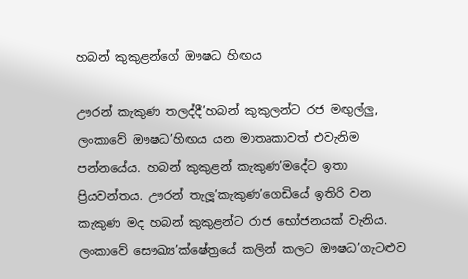හබන් කුකුළන්ගේ ඖෂධ හිඟය

ඌරන් කැකුණ තලද්දී’හබන් කුකුලන්ට රජ මඟු‍ල්ලු‍, ලංකාවේ ඖෂධ’හිඟය යන මාතෘකාවත් එවැනිම පන්නයේය. හබන් කුකුළන් කැකුණ’මදේට ඉතා ප්‍රියවන්තය. ඌරන් තැලූ’කැකුණ’ගෙඩියේ ඉතිරි වන කැකුණ මද හබන් කුකුළන්ට රාජ භෝජනයක් වැනිය. ලංකාවේ සෞඛ්‍ය’ක්ෂේත්‍රයේ කලින් කලට ඖෂධ’ගැටළුව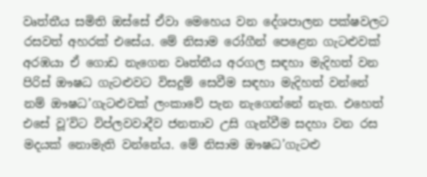වෘත්තීය සමිති ඔස්සේ ඒවා මෙහෙය වන දේශපාලන පක්ෂවලට රසවත් අහරක් එසේය. මේ නිසාම රෝගීන් පෙළෙන ගැටළුවක් අරඹයා ඒ ගොඩ නැගෙන වෘත්තීය අරගල සඳහා මැදිහත් වන පිරිස් ඖෂධ ගැටළුවට විසදුම් සෙවීම සඳහා මැදිහත් වන්නේ නම් ඖෂධ’ගැටළුවක් ලංකාවේ පැන නැගෙන්නේ නැත. එහෙත් එසේ වූ’විට විප්ලවවාදීව ජනතාව උසි ගැන්වීම සදහා වන රස මදයක් නොමැති වන්නේය. මේ නිසාම ඖෂධ’ගැටළු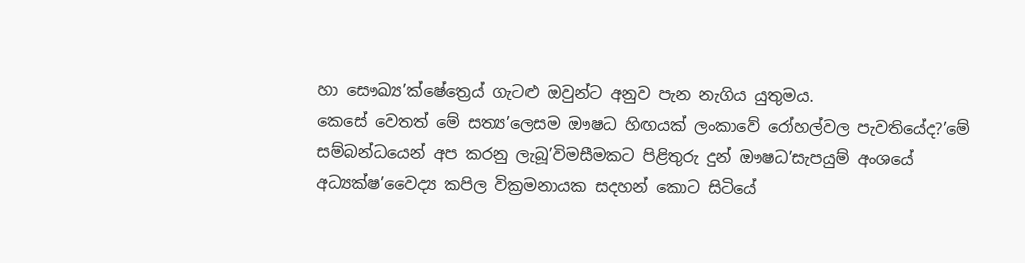හා සෞඛ්‍ය’ක්ෂේත්‍රෙය් ගැටළු ඔවුන්ට අනුව පැන නැගිය යුතුමය.
කෙසේ වෙතත් මේ සත්‍ය’ලෙසම ඖෂධ හිඟයක් ලංකාවේ රෝහල්වල පැවතියේද?’මේ සම්බන්ධයෙන් අප කරනු ලැබූ’විමසීමකට පිළිතුරු දුන් ඖෂධ’සැපයුම් අංශයේ අධ්‍යක්ෂ’වෛද්‍ය කපිල වික්‍රමනායක සදහන් කොට සිටියේ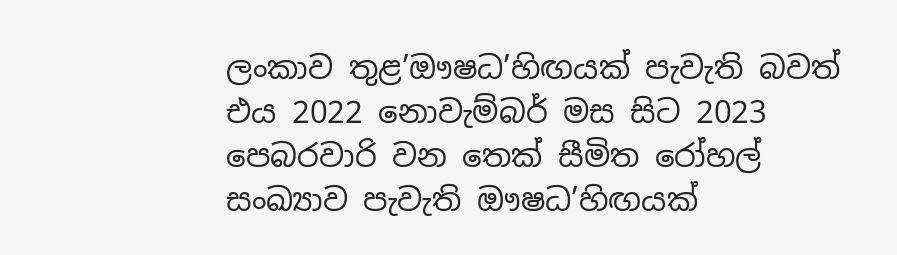ලංකාව තුළ’ඖෂධ’හිඟයක් පැවැති බවත් එය 2022 නොවැම්බර් මස සිට 2023 පෙබරවාරි වන තෙක් සීමිත රෝහල් සංඛ්‍යාව පැවැති ඖෂධ’හිඟයක්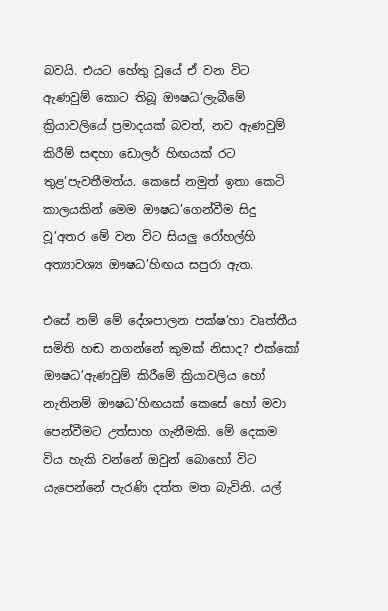බවයි. එයට හේතු වූයේ ඒ වන විට ඇණවුම් කොට තිබූ ඖෂධ’ලැබීමේ ක්‍රියාවලියේ ප්‍රමාදයක් බවත්, නව ඇණවුම් කිරීම් සඳහා ඩොලර් හිඟයක් රට තුළ’පැවතීමත්ය. කෙසේ නමුත් ඉතා කෙටි කාලයකින් මෙම ඖෂධ’ගෙන්වීම සිදු වූ’අතර මේ වන විට සියලු‍ රෝහල්හි අත්‍යාවශ්‍ය ඖෂධ’හිඟය සපුරා ඇත.

එසේ නම් මේ දේශපාලන පක්ෂ’හා වෘත්තීය සමිති හඬ නගන්නේ කුමක් නිසාද? එක්කෝ ඖෂධ’ඇණවුම් කිරීමේ ක්‍රියාවලිය හෝ නැතිනම් ඖෂධ’හිඟයක් කෙසේ හෝ මවා පෙන්වීමට උත්සාහ ගැනීමකි. මේ දෙකම විය හැකි වන්නේ ඔවුන් බොහෝ විට යැපෙන්නේ පැරණි දත්ත මත බැවිනි. යල්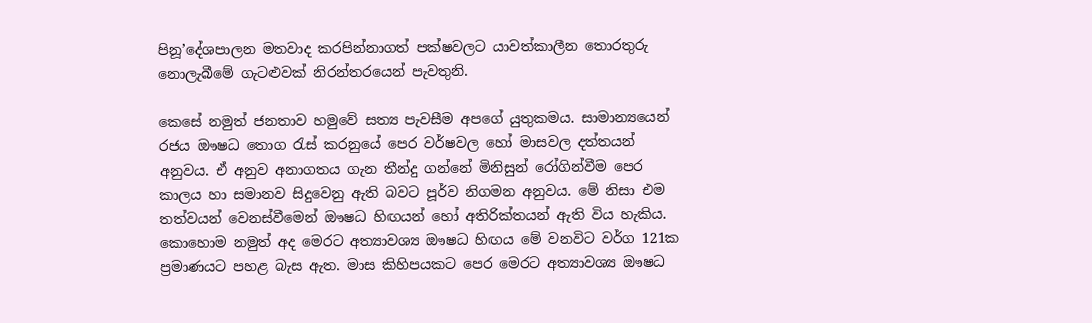පිනූ’දේශපාලන මතවාද කරපින්නාගත් පක්ෂවලට යාවත්කාලීන තොරතුරු නොලැබීමේ ගැටළුවක් නිරන්තරයෙන් පැවතුනි.

කෙසේ නමුත් ජනතාව හමුවේ සත්‍ය පැවසීම අපගේ යුතුකමය. සාමාන්‍යයෙන් රජය ඖෂධ තොග රැස් කරනුයේ පෙර වර්ෂවල හෝ මාසවල දත්තයන් අනුවය. ඒ අනුව අනාගතය ගැන තීන්දු ගන්නේ මිනිසුන් රෝගින්වීම පෙර කාලය හා සමානව සිදුවෙනු ඇති බවට පූර්ව නිගමන අනුවය. මේ නිසා එම තත්වයන් වෙනස්වීමෙන් ඖෂධ හිඟයන් හෝ අතිරික්තයන් ඇති විය හැකිය. කොහොම නමුත් අද මෙරට අත්‍යාවශ්‍ය ඖෂධ හිඟය මේ වනවිට වර්ග 121ක ප්‍රමාණයට පහළ බැස ඇත. මාස කිහිපයකට පෙර මෙරට අත්‍යාවශ්‍ය ඖෂධ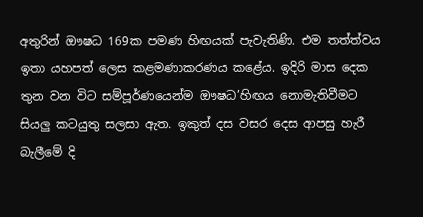අතුරින් ඖෂධ 169ක පමණ හිඟයක් පැවැතිණි. එම තත්ත්වය ඉතා යහපත් ලෙස කළමණාකරණය කළේය. ඉදිරි මාස දෙක තුන වන විට සම්පූර්ණයෙන්ම ඖෂධ’හිඟය නොමැතිවීමට සියලු‍ කටයුතු සලසා ඇත. ඉකුත් දස වසර දෙස ආපසු හැරී බැලීමේ දි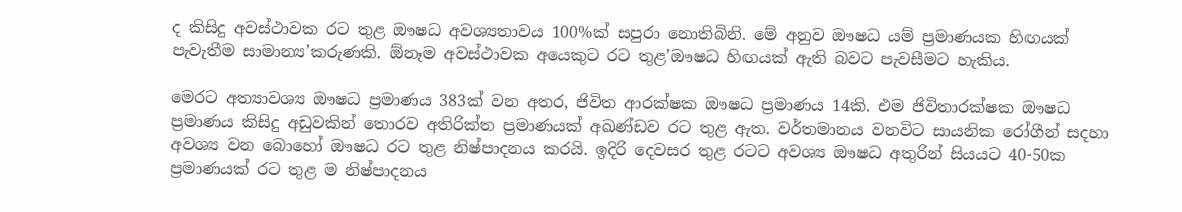ද කිසිදු අවස්ථාවක රට තුළ ඖෂධ අවශ්‍යතාවය 100%ක් සපුරා නොතිබිනි. මේ අනුව ඖෂධ යම් ප්‍රමාණයක හිඟයක් පැවැතීම සාමාන්‍ය’කරුණකි. ඕනෑම අවස්ථාවක අයෙකුට රට තුළ’ඖෂධ හිඟයක් ඇති බවට පැවසීමට හැකිය.

මෙරට අත්‍යාවශ්‍ය ඖෂධ ප්‍රමාණය 383ක් වන අතර, ජිවිත ආරක්ෂක ඖෂධ ප්‍රමාණය 14කි. එම ජිවිතාරක්ෂක ඖෂධ ප්‍රමාණය කිසිදු අඩුවකින් තොරව අතිරික්ත ප්‍රමාණයක් අඛණ්ඩව රට තුළ ඇත. වර්තමානය වනවිට සායනික රෝගීන් සදහා අවශ්‍ය වන බොහෝ ඖෂධ රට තුළ නිෂ්පාදනය කරයි. ඉදිරි දෙවසර තුළ රටට අවශ්‍ය ඖෂධ අතුරින් සියයට 40-50ක ප්‍රමාණයක් රට තුළ ම නිෂ්පාදනය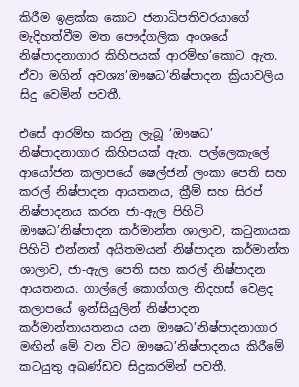කිරීම ඉළක්ක කොට ජනාධිපතිවරයාගේ මැදිහත්වීම මත පෞද්ගලික අංශයේ නිෂ්පාදනාගාර කිහිපයක් ආරම්භ’කොට ඇත. ඒවා මගින් අවශ්‍ය’ඖෂධ’නිෂ්පාදන ක්‍රියාවලිය සිදු වෙමින් පවතී.

එසේ ආරම්භ කරනු ලැබූ ‘ඖෂධ’ නිෂ්පාදනාගාර කිහිපයක් ඇත. පල්ලෙකැලේ ආයෝජන කලාපයේ ෂෙල්ජන් ලංකා පෙති සහ කරල් නිෂ්පාදන ආයතනය, ක්‍රීම් සහ සිරප් නිෂ්පාදනය කරන ජා-ඇල පිහිටි ඖෂධ’නිෂ්පාදන කර්මාන්ත ශාලාව, කටුනායක පිහිටි එන්නත් අයිතමයන් නිෂ්පාදන කර්මාන්ත ශාලාව, ජා-ඇල පෙති සහ කරල් නිෂ්පාදන ආයතනය. ගාල්ලේ කොග්ගල නිදහස් වෙළද කලාපයේ ඉන්සියුලින් නිෂ්පාදන කර්මාන්තායතනය යන ඖෂධ’නිෂ්පාදනාගාර මඟින් මේ වන විට ඖෂධ’නිෂ්පාදනය කිරීමේ කටයුතු අඛණ්ඩව සිදුකරමින් පවතී.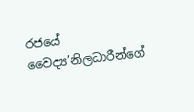රජයේ වෛද්‍ය’නිලධාරීන්ගේ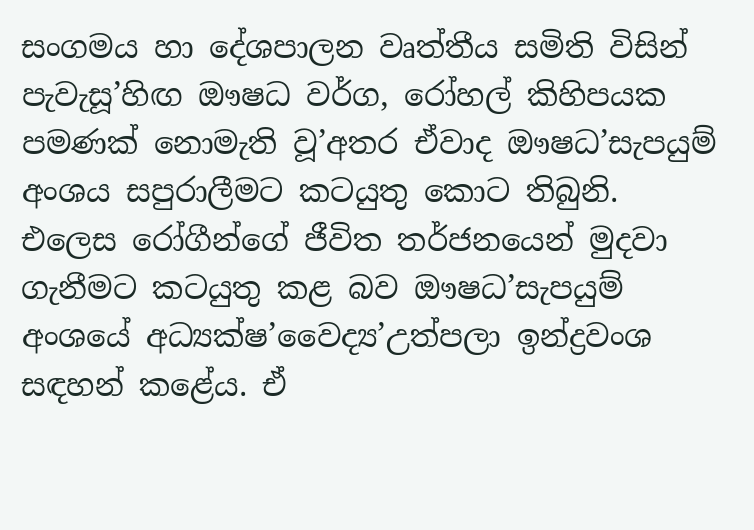සංගමය හා දේශපාලන වෘත්තීය සමිති විසින් පැවැසූ’හිඟ ඖෂධ වර්ග, රෝහල් කිහිපයක පමණක් නොමැති වූ’අතර ඒවාද ඖෂධ’සැපයුම් අංශය සපුරාලීමට කටයුතු කොට තිබුනි. එලෙස රෝගීන්ගේ ජීවිත තර්ජනයෙන් මුදවා ගැනීමට කටයුතු කළ බව ඖෂධ’සැපයුම් අංශයේ අධ්‍යක්ෂ’වෛද්‍ය’උත්පලා ඉන්ද්‍රවංශ සඳහන් කළේය. ඒ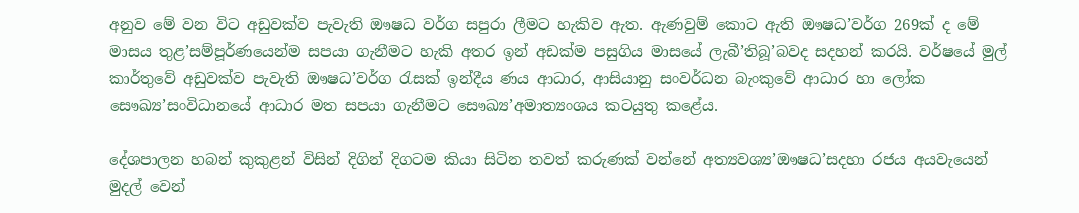අනුව මේ වන විට අඩුවක්ව පැවැති ඖෂධ වර්ග සපුරා ලීමට හැකිව ඇත. ඇණවුම් කොට ඇති ඖෂධ’වර්ග 269ක් ද මේ මාසය තුළ’සම්පූර්ණයෙන්ම සපයා ගැනීමට හැකි අතර ඉන් අඩක්ම පසුගිය මාසයේ ලැබී’තිබූ’බවද සදහන් කරයි. වර්ෂයේ මුල් කාර්තුවේ අඩුවක්ව පැවැති ඖෂධ’වර්ග රැසක් ඉන්දීය ණය ආධාර, ආසියානු සංවර්ධන බැංකුවේ ආධාර හා ලෝක සෞඛ්‍ය’සංවිධානයේ ආධාර මත සපයා ගැනීමට සෞඛ්‍ය’අමාත්‍යංශය කටයුතු කළේය.

දේශපාලන හබන් කුකුළන් විසින් දිගින් දිගටම කියා සිටින තවත් කරුණක් වන්නේ අත්‍යවශ්‍ය’ඖෂධ’සදහා රජය අයවැයෙන් මුදල් වෙන්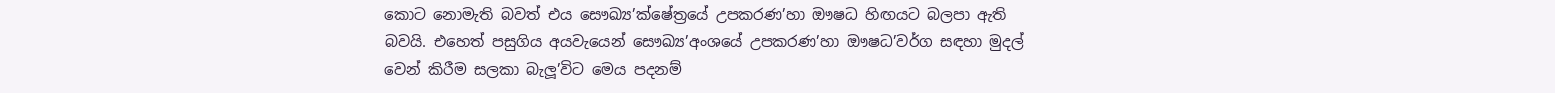කොට නොමැති බවත් එය සෞඛ්‍ය’ක්ෂේත්‍රයේ උපකරණ’හා ඖෂධ හිඟයට බලපා ඇති බවයි. එහෙත් පසුගිය අයවැයෙන් සෞඛ්‍ය’අංශයේ උපකරණ’හා ඖෂධ’වර්ග සඳහා මුදල් වෙන් කිරීම සලකා බැලූ’විට මෙය පදනම්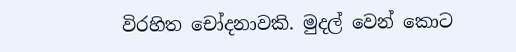විරහිත චෝදනාවකි. මුදල් වෙන් කොට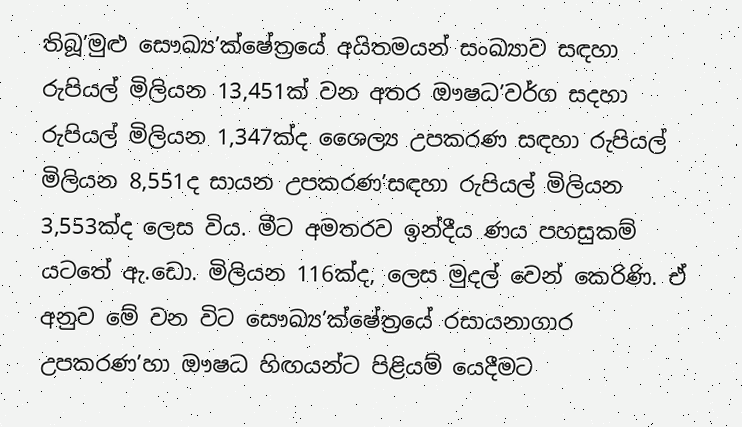තිබූ’මුළු සෞඛ්‍ය’ක්ෂේත්‍රයේ අයිතමයන් සංඛ්‍යාව සඳහා රුපියල් මිලියන 13,451ක් වන අතර ඖෂධ’වර්ග සදහා රුපියල් මිලියන 1,347ක්ද ශෛල්‍ය උපකරණ සඳහා රුපියල් මිලියන 8,551ද සායන උපකරණ’සඳහා රුපියල් මිලියන 3,553ක්ද ලෙස විය. මීට අමතරව ඉන්දීය ණය පහසුකම් යටතේ ඇ.ඩො. මිලියන 116ක්ද, ලෙස මුදල් වෙන් කෙරිණි. ඒ අනුව මේ වන විට සෞඛ්‍ය’ක්ෂේත්‍රයේ රසායනාගාර
උපකරණ’හා ඖෂධ හිඟයන්ට පිළියම් යෙදීමට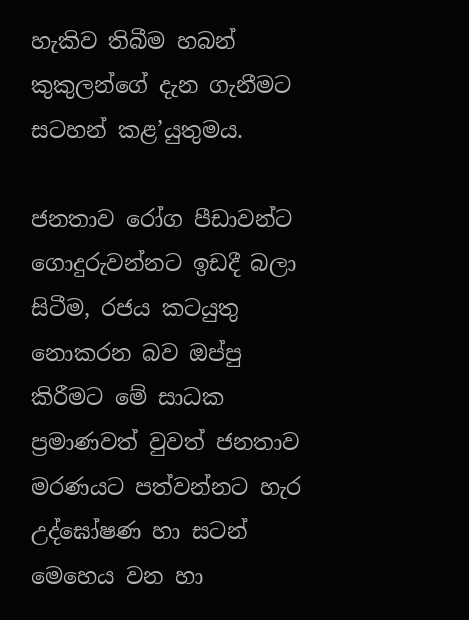හැකිව තිබීම හබන් කුකුලන්ගේ දැන ගැනීමට සටහන් කළ’යුතුමය.

ජනතාව රෝග පීඩාවන්ට ගොදුරුවන්නට ඉඩදී බලා සිටීම, රජය කටයුතු නොකරන බව ඔප්පු කිරීමට මේ සාධක ප්‍රමාණවත් වුවත් ජනතාව මරණයට පත්වන්නට හැර උද්ඝෝෂණ හා සටන් මෙහෙය වන හා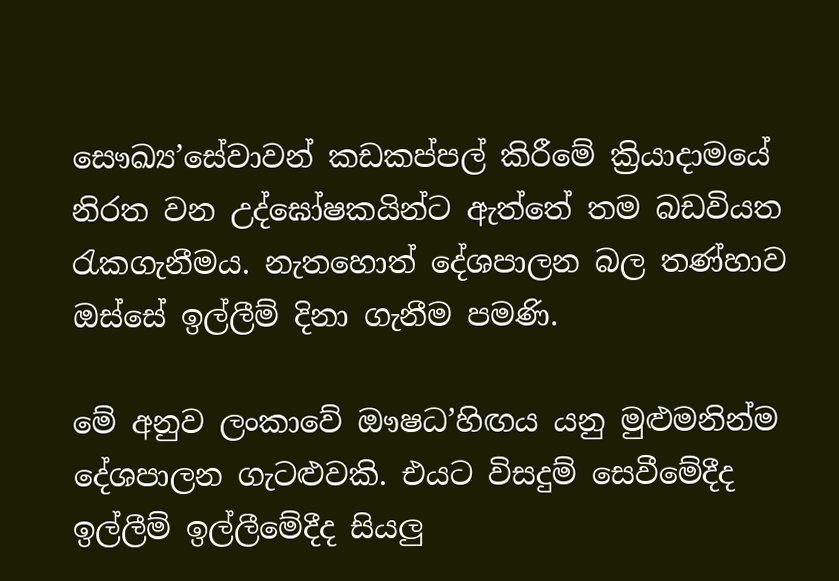සෞඛ්‍ය’සේවාවන් කඩකප්පල් කිරීමේ ක්‍රියාදාමයේ නිරත වන උද්ඝෝෂකයින්ට ඇත්තේ තම බඩවියත රැකගැනීමය. නැතහොත් දේශපාලන බල තණ්හාව ඔස්සේ ඉල්ලීම් දිනා ගැනීම පමණි.

මේ අනුව ලංකාවේ ඖෂධ’හිඟය යනු මුළුමනින්ම දේශපාලන ගැටළුවකි. එයට විසදුම් සෙවීමේදීද ඉල්ලීම් ඉල්ලීමේදීද සියලු‍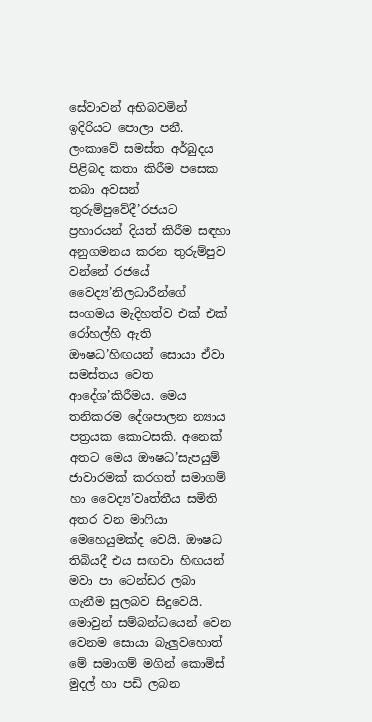සේවාවන් අභිබවමින් ඉදිරියට පොලා පනී. ලංකාවේ සමස්ත අර්බුදය පිළිබද කතා කිරීම පසෙක තබා අවසන් තුරුම්පුවේදී’රජයට ප්‍රහාරයන් දියත් කිරීම සඳහා අනුගමනය කරන තුරුම්පුව වන්නේ රජයේ වෛද්‍ය’නිලධාරීන්ගේ සංගමය මැදිහත්ව එක් එක් රෝහල්හි ඇති ඖෂධ’හිඟයන් සොයා ඒවා සමස්තය වෙත ආදේශ’කිරීමය. මෙය තනිකරම දේශපාලන න්‍යාය පත්‍රයක කොටසකි. අනෙක් අතට මෙය ඖෂධ’සැපයුම් ජාවාරමක් කරගත් සමාගම් හා වෛද්‍ය’වෘත්තීය සමිති අතර වන මාෆියා මෙහෙයුමක්ද වෙයි. ඖෂධ තිබියදී එය සඟවා හිඟයන් මවා පා ටෙන්ඩර ලබා ගැනීම සුලබව සිදුවෙයි. මොවුන් සම්බන්ධයෙන් වෙන වෙනම සොයා බැලු‍වහොත් මේ සමාගම් මගින් කොමිස් මුදල් හා පඩි ලබන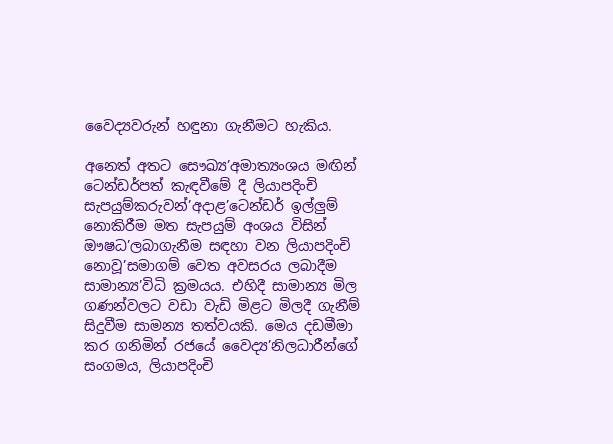වෛද්‍යවරුන් හඳුනා ගැනීමට හැකිය.

අනෙත් අතට සෞඛ්‍ය’අමාත්‍යංශය මඟින් ටෙන්ඩර්පත් කැඳවීමේ දී ලියාපදිංචි සැපයුම්කරුවන්’අදාළ’ටෙන්ඩර් ඉල්ලු‍ම් නොකිරීම මත සැපයුම් අංශය විසින් ඖෂධ’ලබාගැනීම සඳහා වන ලියාපදිංචි නොවූ’සමාගම් වෙත අවසරය ලබාදීම සාමාන්‍ය’විධි ක්‍රමයය. එහිදී සාමාන්‍ය මිල ගණන්වලට වඩා වැඩි මිළට මිලදී ගැනීම් සිදුවීම සාමන්‍ය තත්වයකි. මෙය දඩමීමා කර ගනිමින් රජයේ වෛද්‍ය’නිලධාරීන්ගේ සංගමය, ලියාපදිංචි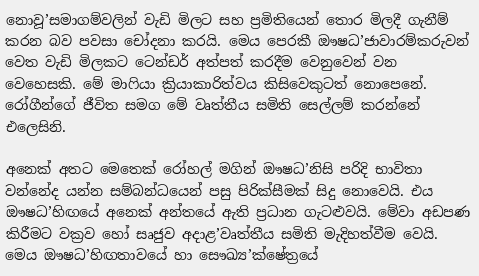නොවූ’සමාගම්වලින් වැඩි මිලට සහ ප්‍රමිතියෙන් තොර මිලදී ගැනීම් කරන බව පවසා චෝදනා කරයි. මෙය පෙරකී ඖෂධ’ජාවාරම්කරුවන් වෙත වැඩි මිලකට ටෙන්ඩර් අත්පත් කරදීම වෙනුවෙන් වන වෙහෙසකි. මේ මා‌ෆියා ක්‍රියාකාරිත්වය කිසිවෙකුටත් නොපෙනේ. රෝගීන්ගේ ජීවිත සමග මේ වෘත්තීය සමිති සෙල්ලම් කරන්නේ එලෙසිනි.

අනෙක් අතට මෙතෙක් රෝහල් මගින් ඖෂධ’නිසි පරිදි භාවිතා වන්නේද යන්න සම්බන්ධයෙන් පසු පිරික්සීමක් සිදු නොවෙයි. එය ඖෂධ’හිඟයේ අනෙක් අන්තයේ ඇති ප්‍රධාන ගැටළුවයි. මේවා අඩපණ කිරීමට වක්‍රව හෝ සෘජුව අදාළ’වෘත්තීය සමිති මැදිහත්වීම වෙයි. මෙය ඖෂධ’හිඟතාවයේ හා සෞඛ්‍ය’ක්ෂේත්‍රයේ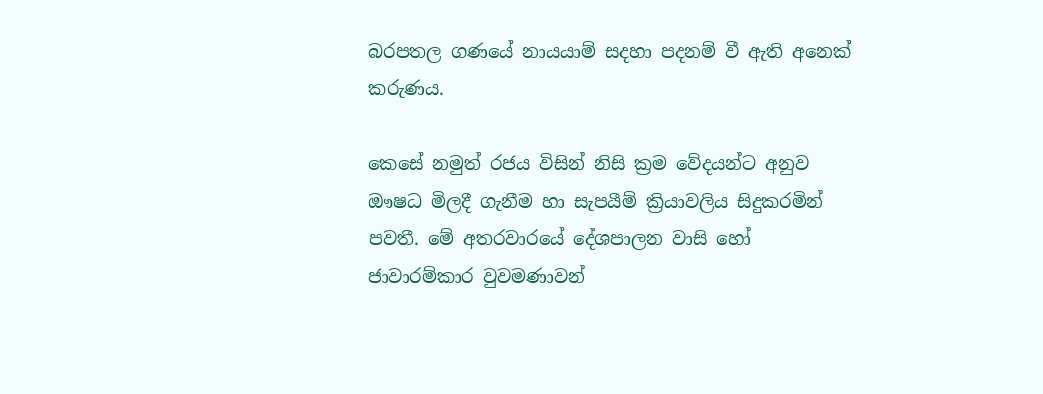බරපතල ගණයේ නායයාම් සදහා පදනම් වී ඇති අනෙක් කරුණය.

කෙසේ නමුත් රජය විසින් නිසි ක්‍රම වේදයන්ට අනුව ඖෂධ මිලදී ගැනීම හා සැපයීම් ක්‍රියාවලිය සිදුකරමින් පවතී. මේ අතරවාරයේ දේශපාලන වාසි හෝ ජාවාරම්කාර වුවමණාවන්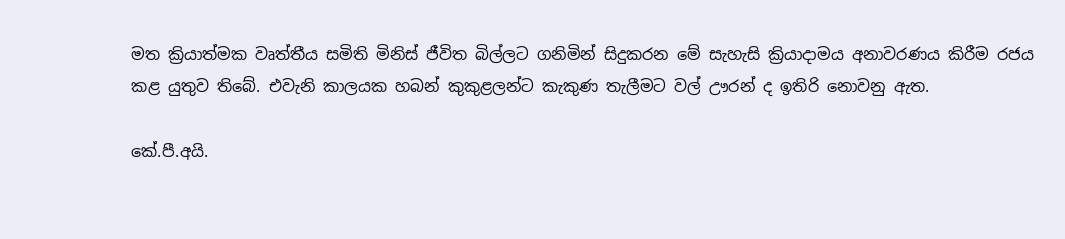මත ක්‍රියාත්මක වෘත්තීය සමිති මිනිස් ජීවිත බිල්ලට ගනිමින් සිදුකරන මේ සැහැසි ක්‍රියාදාමය අනාවරණය කිරීම රජය කළ යුතුව තිබේ. එවැනි කාලයක හබන් කුකුළලන්ට කැකුණ තැලීමට වල් ඌරන් ද ඉතිරි නොවනු ඇත.

කේ.පී.අයි.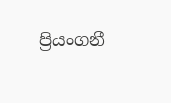ප්‍රියංගනී